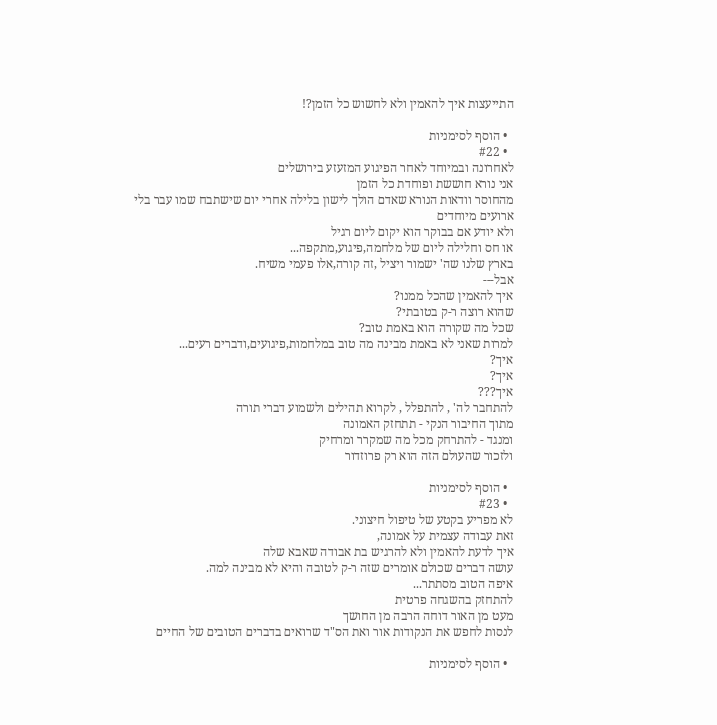התייעצות איך להאמין ולא לחשוש כל הזמן?!

  • הוסף לסימניות
  • #22
לאחרונה ובמיוחד לאחר הפיגוע המזעזע בירושלים
אני נורא חוששת ופוחדת כל הזמן
מהחוסר וודאות הנורא שאדם הולך לישון בלילה אחרי יום שישתבח שמו עבר בלי ארועים מיוחדים
ולא יודע אם בבוקר הוא יקום ליום רגיל
או חס וחלילה ליום של מלחמה,פיגוע,מתקפה...
בארץ שלנו שה' ישמור ויציל ,זה קורה,אלו פעמי משיח.
אבל---
איך להאמין שהכל ממנו?
שהוא רוצה ר-ק בטובתי?
שכל מה שקורה הוא באמת טוב?
למרות שאני לא באמת מבינה מה טוב במלחמות,פיגועים,ודברים רעים...
איך?
איך?
איך???
להתחבר לה' , להתפלל , לקרוא תהילים ולשמוע דברי תורה
מתוך החיבור הנקי - תתחזק האמונה
ומנגד - להתרחק מכל מה שמקרר ומרחיק
ולזכור שהעולם הזה הוא רק פרוזדור

  • הוסף לסימניות
  • #23
לא מפריע בקטע של טיפול חיצוני.
זאת עבודה עצמית על אמונה,
איך לדעת להאמין ולא להרגיש בת אבודה שאבא שלה
עושה דברים שכולם אומרים שזה ר-ק לטובה והיא לא מבינה למה.
איפה הטוב מסתתר...
להתחזק בהשגחה פרטית
מעט מן האור דוחה הרבה מן החושך
לנסות לחפש את הנקודות אור ואת הס"ד שרואים בדברים הטובים של החיים

  • הוסף לסימניות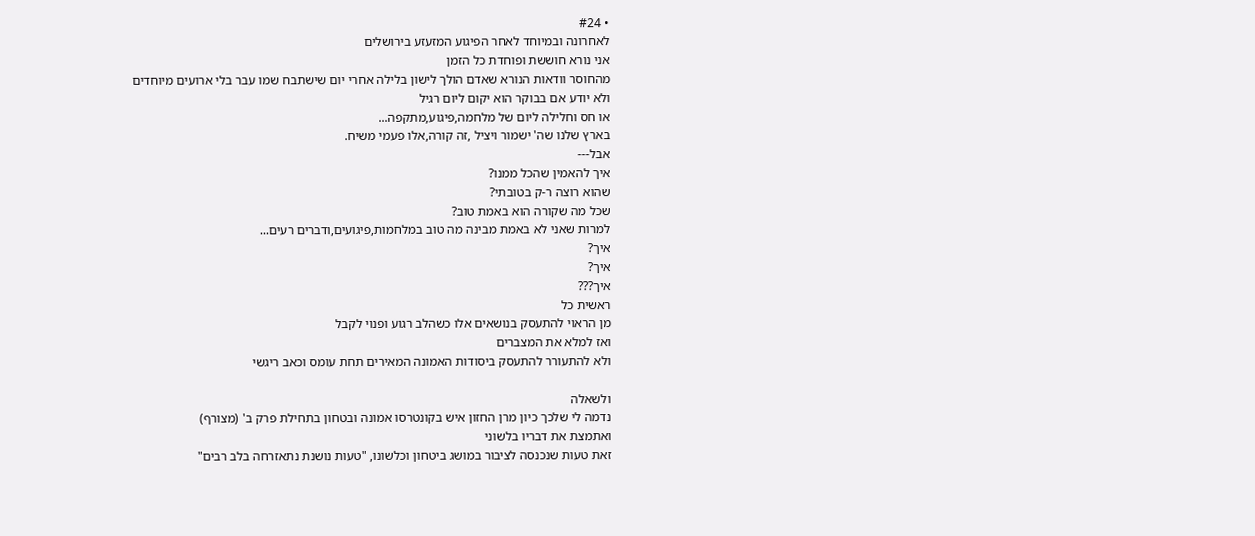• #24
לאחרונה ובמיוחד לאחר הפיגוע המזעזע בירושלים
אני נורא חוששת ופוחדת כל הזמן
מהחוסר וודאות הנורא שאדם הולך לישון בלילה אחרי יום שישתבח שמו עבר בלי ארועים מיוחדים
ולא יודע אם בבוקר הוא יקום ליום רגיל
או חס וחלילה ליום של מלחמה,פיגוע,מתקפה...
בארץ שלנו שה' ישמור ויציל ,זה קורה,אלו פעמי משיח.
אבל---
איך להאמין שהכל ממנו?
שהוא רוצה ר-ק בטובתי?
שכל מה שקורה הוא באמת טוב?
למרות שאני לא באמת מבינה מה טוב במלחמות,פיגועים,ודברים רעים...
איך?
איך?
איך???
ראשית כל
מן הראוי להתעסק בנושאים אלו כשהלב רגוע ופנוי לקבל
ואז למלא את המצברים
ולא להתעורר להתעסק ביסודות האמונה המאירים תחת עומס וכאב ריגשי

ולשאלה
נדמה לי שלכך כיון מרן החזון איש בקונטרסו אמונה ובטחון בתחילת פרק ב' (מצורף)
ואתמצת את דבריו בלשוני
זאת טעות שנכנסה לציבור במושג ביטחון וכלשונו, "טעות נושנת נתאזרחה בלב רבים"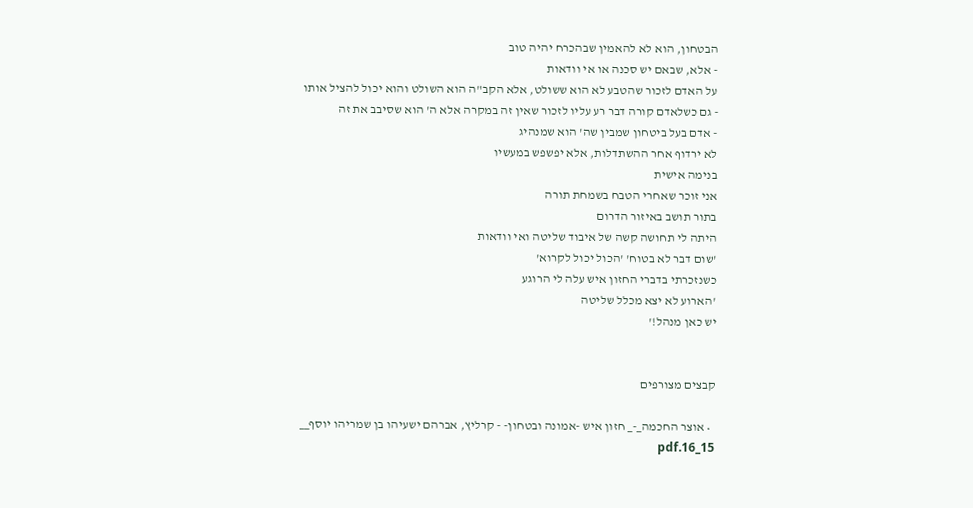הבטחון, הוא לא להאמין שבהכרח יהיה טוב
- אלא, שבאם יש סכנה או אי וודאות
על האדם לזכור שהטבע לא הוא ששולט, אלא הקב"ה הוא השולט והוא יכול להציל אותו
- גם כשלאדם קורה דבר רע עליו לזכור שאין זה במקרה אלא ה' הוא שסיבב את זה
- אדם בעל ביטחון שמבין שה' הוא שמנהיג
לא ירדוף אחר ההשתדלות, אלא יפשפש במעשיו
בנימה אישית
אני זוכר שאחרי הטבח בשמחת תורה
בתור תושב באיזור הדרום
היתה לי תחושה קשה של איבוד שליטה ואי וודאות
'שום דבר לא בטוח' 'הכול יכול לקרוא'
כשנזכרתי בדברי החזון איש עלה לי הרוגע
'הארוע לא יצא מכלל שליטה
יש כאן מנהל!'


קבצים מצורפים

  • אוצר החכמה_-_ חזון איש -אמונה ובטחון- - קרליץ, אברהם ישעיהו בן שמריהו יוסף__ 15_16.pdf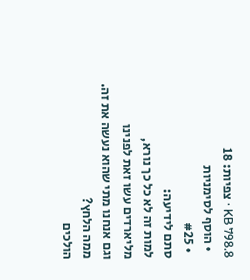KB 798.8 · צפיות: 18
  • הוסף לסימניות
  • #25
סתם לידיעה:
למות זה לא כל כך נורא,
מליארדים עשו זאת לפנינו
וגם אנחנו מתי שהוא נעשה את זה.
ממה הלחץ?
הולכים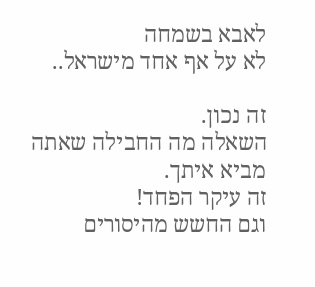לאבא בשמחה
לא על אף אחד מישראל..

זה נכון.
השאלה מה החבילה שאתה מביא איתך.
זה עיקר הפחד!
וגם החשש מהיסורים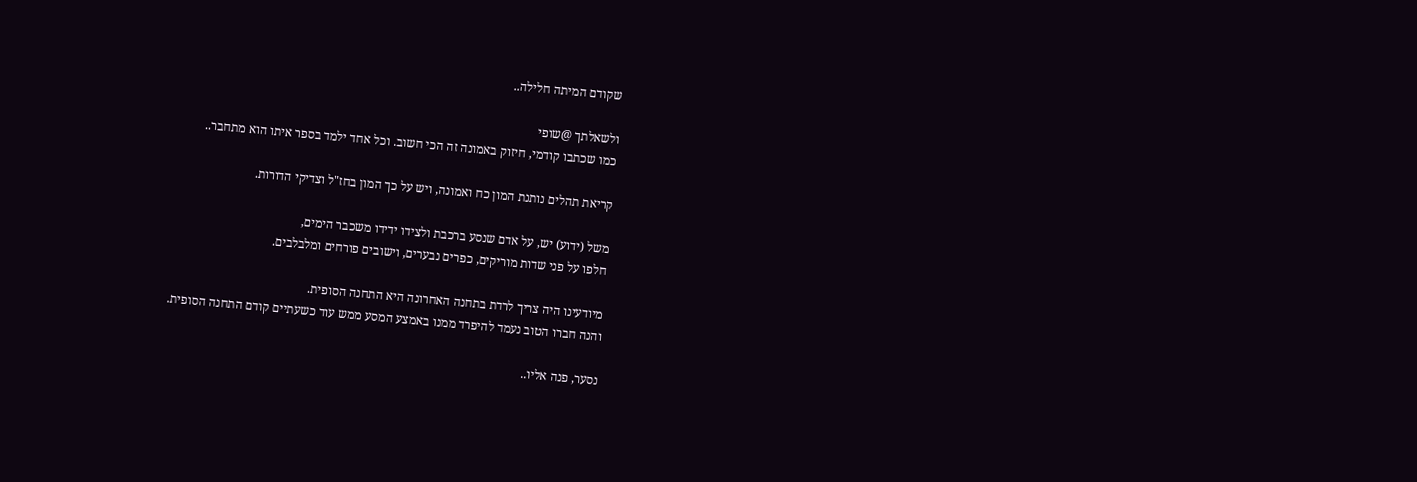שקודם המיתה חלילה..

ולשאלתך @שופי
כמו שכתבו קודמי, חיזוק באמונה זה הכי חשוב. וכל אחד ילמד בספר איתו הוא מתחבר..

קריאת תהלים נותנת המון כח ואמונה, ויש על כך המון בחז"ל וצדיקי הדורות.

משל (ידוע) יש, על אדם שנסע ברכבת ולצידו ידידו משכבר הימים,
חלפו על פני שדות מוריקים, כפרים נבערים, וישובים פורחים ומלבלבים.

מיודעינו היה צריך לרדת בתחנה האחרונה היא התחנה הסופית.
והנה חברו הטוב נעמד להיפרד ממנו באמצע המסע ממש עוד כשעתיים קודם התחנה הסופית.

נסער, פנה אליו..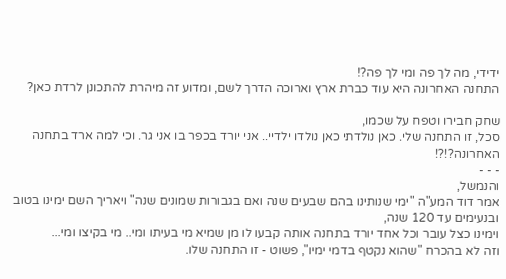ידידי, מה לך פה ומי לך פה?!
התחנה האחרונה היא עוד כברת ארץ וארוכה הדרך לשם, ומדוע זה מיהרת להתכונן לרדת כאן?

שחק חבירו וטפח על שכמו,
סכל, זו התחנה שלי. כאן נולדתי כאן נולדו ילדיי.. אני יורד בכפר בו אני גר. וכי למה ארד בתחנה האחרונה?!?!
- - -
והנמשל,
אמר דוד המע"ה "ימי שנותינו בהם שבעים שנה ואם בגבורות שמונים שנה" ויאריך השם ימינו בטוב ובנעימים עד 120 שנה,
וימינו כצל עובר וכל אחד יורד בתחנה אותה קבעו לו מן שמיא מי בעיתו ומי.. מי בקיצו ומי...
וזה לא בהכרח "שהוא נקטף בדמי ימיו", פשוט - זו התחנה שלו.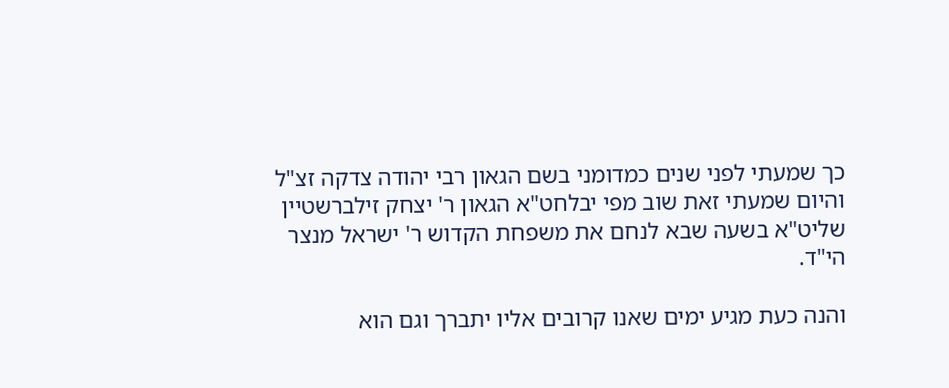כך שמעתי לפני שנים כמדומני בשם הגאון רבי יהודה צדקה זצ"ל והיום שמעתי זאת שוב מפי יבלחט"א הגאון ר' יצחק זילברשטיין שליט"א בשעה שבא לנחם את משפחת הקדוש ר' ישראל מנצר הי"ד.

והנה כעת מגיע ימים שאנו קרובים אליו יתברך וגם הוא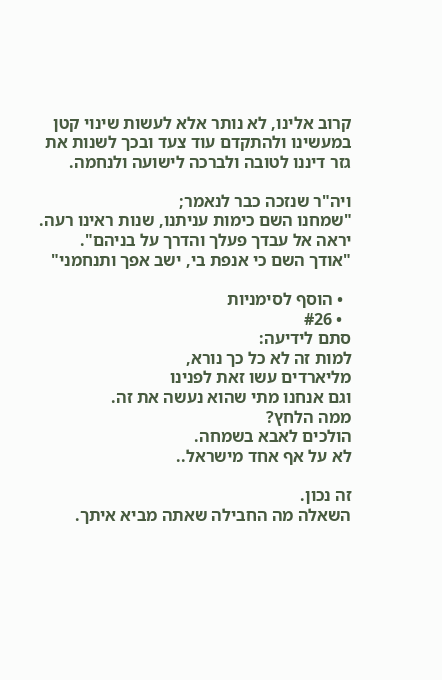קרוב אלינו, לא נותר אלא לעשות שינוי קטן במעשינו ולהתקדם עוד צעד ובכך לשנות את גזר דיננו לטובה ולברכה לישועה ולנחמה.

ויה"ר שנזכה כבר לנאמר;
"שמחנו השם כימות עניתנו, שנות ראינו רעה.
יראה אל עבדך פעלך והדרך על בניהם".
"אודך השם כי אנפת בי, ישב אפך ותנחמני"

  • הוסף לסימניות
  • #26
סתם לידיעה:
למות זה לא כל כך נורא,
מליארדים עשו זאת לפנינו
וגם אנחנו מתי שהוא נעשה את זה.
ממה הלחץ?
הולכים לאבא בשמחה.
לא על אף אחד מישראל..

זה נכון.
השאלה מה החבילה שאתה מביא איתך.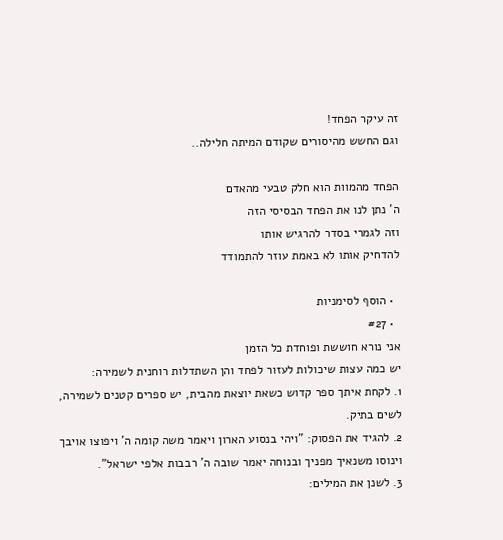זה עיקר הפחד!
וגם החשש מהיסורים שקודם המיתה חלילה..

הפחד מהמוות הוא חלק טבעי מהאדם
ה' נתן לנו את הפחד הבסיסי הזה
וזה לגמרי בסדר להרגיש אותו
להדחיק אותו לא באמת עוזר להתמודד

  • הוסף לסימניות
  • #27
אני נורא חוששת ופוחדת כל הזמן
יש כמה עצות שיכולות לעזור לפחד והן השתדלות רוחנית לשמירה:
1. לקחת איתך ספר קדוש כשאת יוצאת מהבית, יש ספרים קטנים לשמירה, לשים בתיק.
2. להגיד את הפסוק: "ויהי בנסוע הארון ויאמר משה קומה ה' ויפוצו אויבך וינוסו משנאיך מפניך ובנוחה יאמר שובה ה' רבבות אלפי ישראל".
3. לשנן את המילים: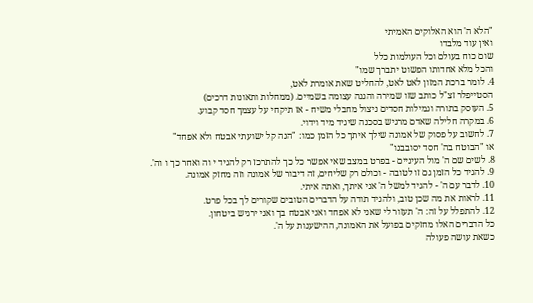"הלא ה' הוא האלוקים האמיתי
ואין עוד מלבדו
שום כוח בעולם וכל העולמות כלל
והכל מלא אחדותו הפשוט יתברך שמו"
4. לומר ברכת המזון לאט לאט, להחליט שאת אומרת לאט,
הסטייפלר זצ"ל כותב שזו שמירה והגנה עצומה בשמיים. (ממחלות ותאונות דרכים)
5. העוסק בתורה וגמילות חסדים ניצול מחבלי משיח - אז תיקחי על עצמך חסד קבוע.
6. במקרה חלילה שאדם מרגיש בסכנה שיגיד מיד וידוי.
7. לחשוב על פסוק של אמונה שילך איתך כל הזמן כמו: "הנה קל ישועתי אבטח ולא אפחד"
או "הבוטח בה' חסד יסובבנו"
8. לשים שם ה' מול העיניים - בפרט במצב שאי אפשר כל כך להתרכז רק להגיד י וה ואחר כך ו וה'.
9. להגיד כל הזמן גם זו לטובה - וכולם רק שליחים, זה דיבור של אמונה וזה מחזק אמונה.
10. לדבר עם ה' - להגיד למשל ה' אני איתך, ואתה איתי.
11. לראות את מה שכן טוב, ולהגיד תודה על הדברים הטובים שקורים לך בכל פרט.
12. להתפלל על זה: ה' תעזור לי שאני לא אפחד ואני אבטח בך ואני ירגיש ביטחון.
כל הדברים האלו מחזקים בפועל את האמונה, ההישענות על ה'.
כשאת עושה פעולה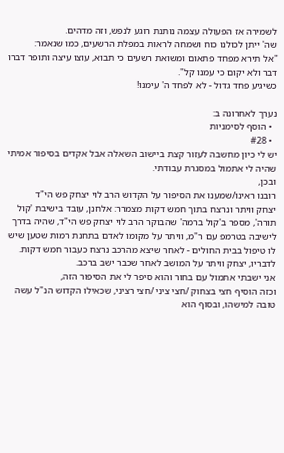לשמירה אז הפעולה עצמה נותנת רוגע לנפש, וזה מדהים.
שה' ייתן לכולנו כוח ושמחה לראות במפלת הרשעים, כמו שנאמר:
"אל תירא מפחד פתאום ומשואת רשעים כי תבוא, עוצו עיצה ותופר דברו דבר ולא יקום כי עמנו קל".
כשיגיע פחד גדול - לא לפחד ה' עימנו!

נערך לאחרונה ב:
  • הוסף לסימניות
  • #28
יש לי כיון מחשבה לעזור קצת ביישוב השאלה אבל אקדים בסיפור אמיתי שהיה לי אתמול במסגרת עבודתי.
ובכן,
רובנו ראינו/שמענו את הסיפור על הקדוש הרב לוי יצחק פש הי"ד
יצחק וויתר ונרצח בתוך חמש דקות מצמרר: אלחנן, עובד בישיבת 'קול תורה', מספר ב'קול ברמה' שהבוקר הרב לוי יצחק פש הי"ד, שהיה בדרך לישיבה בטרמפ עם ר"מ, וויתר על מקומו לאדם בתחנת רמות שטען שיש לו טיפול בבית החולים - לאחר שיצא מהרכב נרצח כעבור חמש דקות. לדבריו, יצחק וויתר על המושב לאחר שכבר ישב ברכב.
אני ישבתי אתמול עם בחור והוא סיפר לי את הסיפור הזה,
וכזה הוסיף חצי בצחוק /חצי ציני /חצי רציני, שכאילו הקדוש הנ"ל עשה טובה למישהו, ובסוף הוא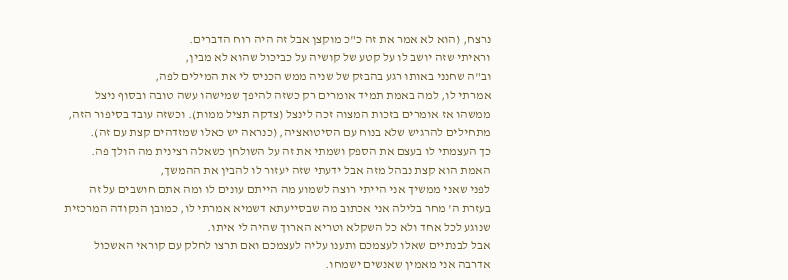נרצח, (הוא לא אמר את זה כ"כ מוקצן אבל זה היה רוח הדברים.
וראיתי שזה יושב לו על קטע של קושיה על כביכול שהוא לא מבין,
וב"ה שחנני באותו רגע בהבזק של שניה ממש הכניס לי את המילים לפה,
אמרתי לו, למה באמת תמיד אומרים רק כשזה להיפך שמישהו עשה טובה ובסוף ניצל ממשהו אז אומרים בזכות המצוה זכה לינצל (צדקה תציל ממות). וכשזה עובד בסיפור הזה, מתחילים להרגיש שלא בנוח עם הסיטואציה, (כנראה יש כאלו שמזדהים קצת עם זה).
כך העצמתי לו בעצם את הספק ושמתי את זה על השולחן כשאלה רצינית מה הולך פה.
האמת הוא קצת נבהל מזה אבל ידעתי שזה יעזור לו להבין את ההמשך,
לפני שאני ממשיך אני הייתי רוצה לשמוע מה הייתם עונים לו ומה אתם חושבים על זה
בעזרת ה' מחר בלילה אני אכתוב מה שבסייעתא דשמיא אמרתי לו, כמובן הנקודה המרכזית שנוגע לכל אחד ולא כל השקלא וטריא הארוך שהיה לי איתו.
אבל לבנתיים שאלו לעצמכם ותענו עליה לעצמכם ואם תרצו לחלק עם קוראי האשכול אדרבה אני מאמין שאנשים ישמחו.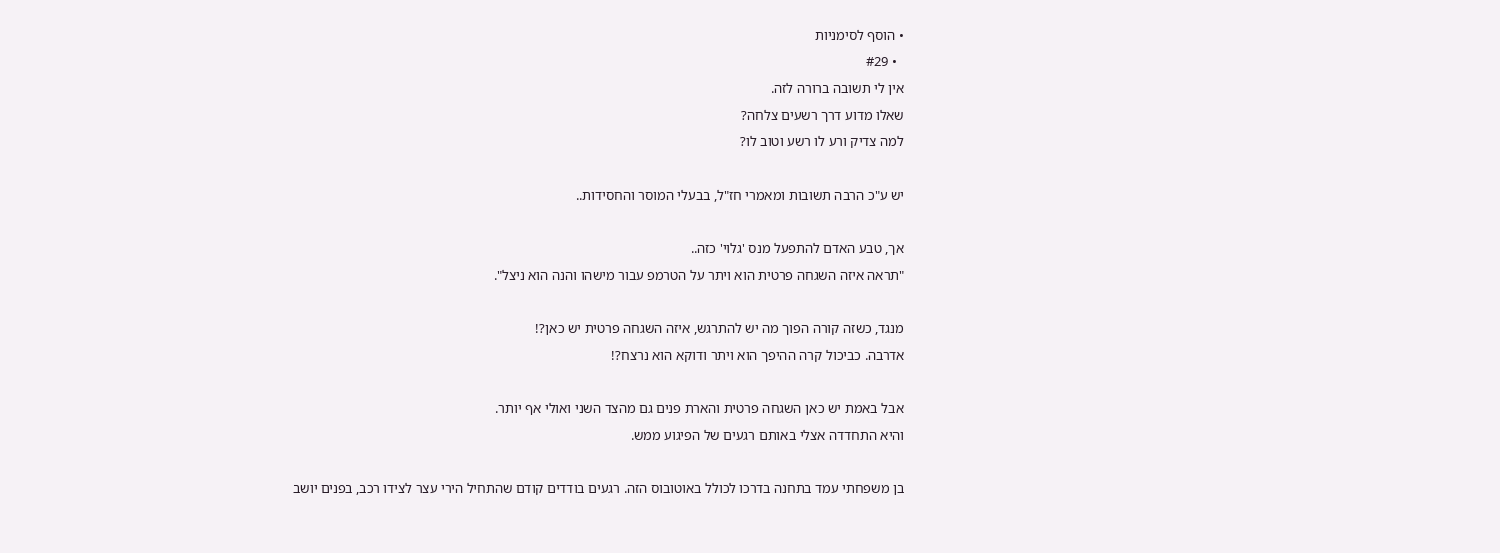• הוסף לסימניות
  • #29
אין לי תשובה ברורה לזה.
שאלו מדוע דרך רשעים צלחה?
למה צדיק ורע לו רשע וטוב לו?

יש ע"כ הרבה תשובות ומאמרי חז"ל, בבעלי המוסר והחסידות..

אך, טבע האדם להתפעל מנס 'גלוי' כזה..
"תראה איזה השגחה פרטית הוא ויתר על הטרמפ עבור מישהו והנה הוא ניצל".

מנגד, כשזה קורה הפוך מה יש להתרגש, איזה השגחה פרטית יש כאן?!
אדרבה. כביכול קרה ההיפך הוא ויתר ודוקא הוא נרצח?!

אבל באמת יש כאן השגחה פרטית והארת פנים גם מהצד השני ואולי אף יותר.
והיא התחדדה אצלי באותם רגעים של הפיגוע ממש.

בן משפחתי עמד בתחנה בדרכו לכולל באוטובוס הזה. רגעים בודדים קודם שהתחיל הירי עצר לצידו רכב, בפנים יושב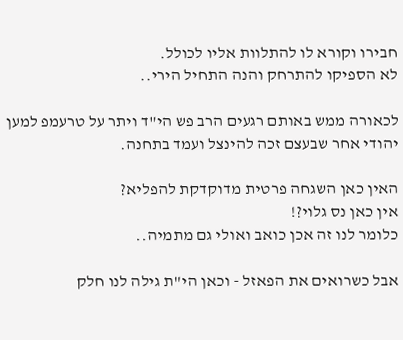חבירו וקורא לו להתלוות אליו לכולל.
לא הספיקו להתרחק והנה התחיל הירי..

לכאורה ממש באותם רגעים הרב פש הי"ד ויתר על טרעמפ למען יהודי אחר שבעצם זכה להינצל ועמד בתחנה.

האין כאן השגחה פרטית מדוקדקת להפליא?
אין כאן נס גלוי?!
כלומר לנו זה אכן כואב ואולי גם מתמיה..

אבל כשרואים את הפאזל - וכאן הי"ת גילה לנו חלק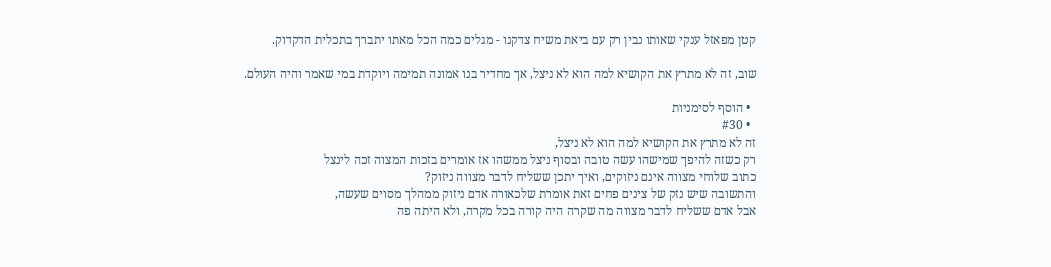קטן מפאזל ענקי שאותו נבין רק עם ביאת משיח צדקנו - מגלים כמה הכל מאתו יתברך בתכלית הדקדוק.

שוב, זה לא מתרץ את הקושיא למה הוא לא ניצל, אך מחדיר בנו אמונה תמימה ויוקדת במי שאמר והיה העולם.

  • הוסף לסימניות
  • #30
זה לא מתרץ את הקושיא למה הוא לא ניצל,
רק כשזה להיפך שמישהו עשה טובה ובסוף ניצל ממשהו אז אומרים בזכות המצוה זכה לינצל
כתוב שלוחי מצווה אינם ניזוקים, ואיך יתכן ששליח לדבר מצווה ניזוק?
והתשובה שיש נזק של צינים פחים זאת אומרת שלכאורה אדם ניזוק ממהלך מסוים שעשה,
אבל אדם ששליח לדבר מצווה מה שקרה היה קורה בכל מקרה, ולא היתה פה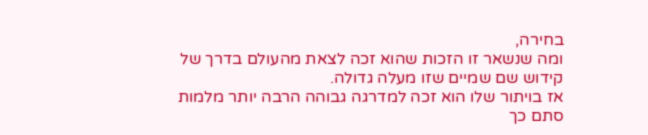בחירה,
ומה שנשאר זו הזכות שהוא זכה לצאת מהעולם בדרך של קידוש שם שמיים שזו מעלה גדולה.
אז בויתור שלו הוא זכה למדרגה גבוהה הרבה יותר מלמות סתם כך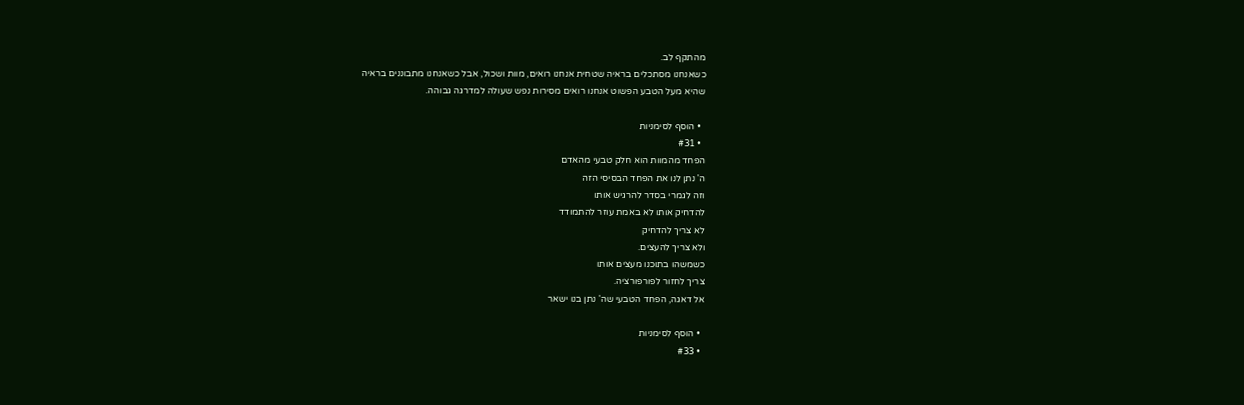מהתקף לב.
כשאנחנו מסתכלים בראיה שטחית אנחנו רואים, מוות ושכול, אבל כשאנחנו מתבוננים בראיה
שהיא מעל הטבע הפשוט אנחנו רואים מסירות נפש שעולה למדרגה גבוהה.

  • הוסף לסימניות
  • #31
הפחד מהמוות הוא חלק טבעי מהאדם
ה' נתן לנו את הפחד הבסיסי הזה
וזה לגמרי בסדר להרגיש אותו
להדחיק אותו לא באמת עוזר להתמודד
לא צריך להדחיק
ולא צריך להעצים.
כשמשהו בתוכנו מעצים אותו
צריך לחזור לפורפורציה.
אל דאגה, הפחד הטבעי שה' נתן בנו ישאר

  • הוסף לסימניות
  • #33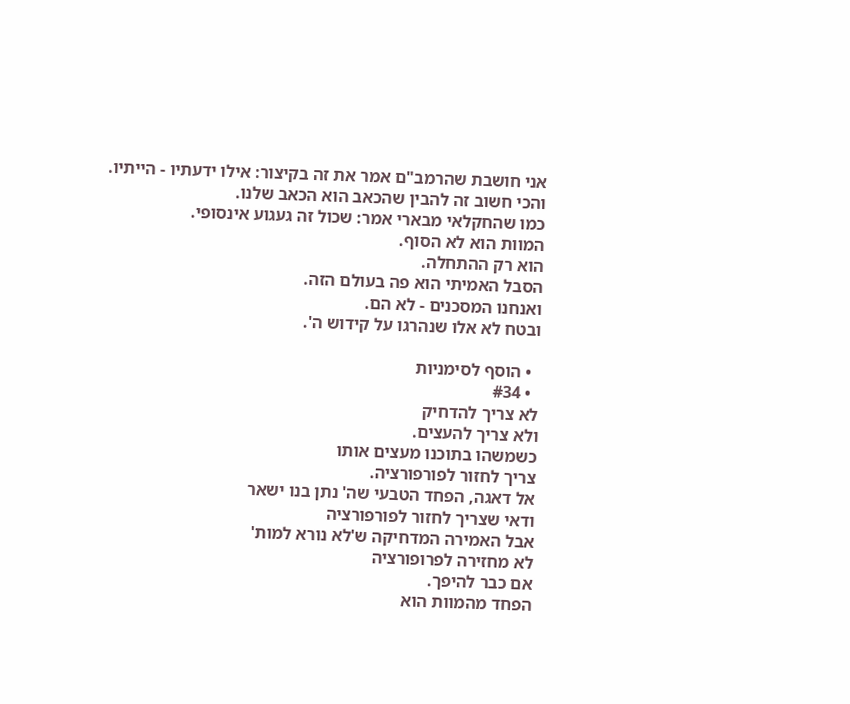אני חושבת שהרמב"ם אמר את זה בקיצור: אילו ידעתיו - הייתיו.
והכי חשוב זה להבין שהכאב הוא הכאב שלנו.
כמו שהחקלאי מבארי אמר: שכול זה געגוע אינסופי.
המוות הוא לא הסוף.
הוא רק ההתחלה.
הסבל האמיתי הוא פה בעולם הזה.
ואנחנו המסכנים - לא הם.
ובטח לא אלו שנהרגו על קידוש ה'.

  • הוסף לסימניות
  • #34
לא צריך להדחיק
ולא צריך להעצים.
כשמשהו בתוכנו מעצים אותו
צריך לחזור לפורפורציה.
אל דאגה, הפחד הטבעי שה' נתן בנו ישאר
ודאי שצריך לחזור לפורפורציה
אבל האמירה המדחיקה ש'לא נורא למות'
לא מחזירה לפרופורציה
אם כבר להיפך.
הפחד מהמוות הוא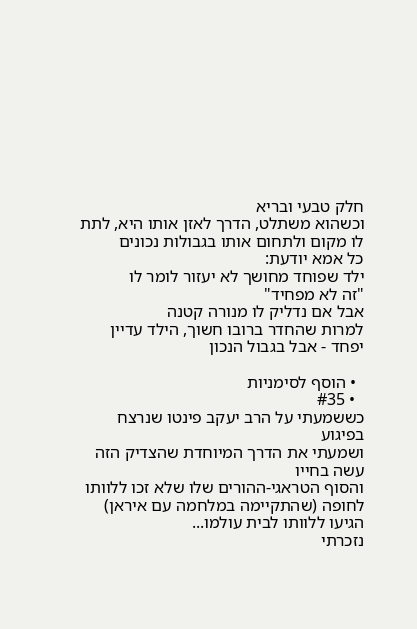חלק טבעי ובריא
וכשהוא משתלט, הדרך לאזן אותו היא, לתת לו מקום ולתחום אותו בגבולות נכונים
כל אמא יודעת:
ילד שפוחד מחושך לא יעזור לומר לו
"זה לא מפחיד"
אבל אם נדליק לו מנורה קטנה
למרות שהחדר ברובו חשוך, הילד עדיין יפחד - אבל בגבול הנכון

  • הוסף לסימניות
  • #35
כששמעתי על הרב יעקב פינטו שנרצח בפיגוע
ושמעתי את הדרך המיוחדת שהצדיק הזה עשה בחייו
והסוף הטראגי-ההורים שלו שלא זכו ללוותו לחופה (שהתקיימה במלחמה עם איראן) הגיעו ללוותו לבית עולמו...
נזכרתי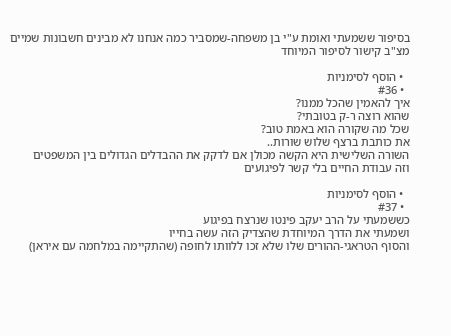בסיפור ששמעתי ואומת ע"י בן משפחה-שמסביר כמה אנחנו לא מבינים חשבונות שמיים
מצ"ב קישור לסיפור המיוחד

  • הוסף לסימניות
  • #36
איך להאמין שהכל ממנו?
שהוא רוצה ר-ק בטובתי?
שכל מה שקורה הוא באמת טוב?
את כותבת ברצף שלוש שורות..
השורה השלישית היא הקשה מכולן אם לדקק את ההבדלים הגדולים בין המשפטים
וזה עבודת החיים בלי קשר לפיגועים

  • הוסף לסימניות
  • #37
כששמעתי על הרב יעקב פינטו שנרצח בפיגוע
ושמעתי את הדרך המיוחדת שהצדיק הזה עשה בחייו
והסוף הטראגי-ההורים שלו שלא זכו ללוותו לחופה (שהתקיימה במלחמה עם איראן)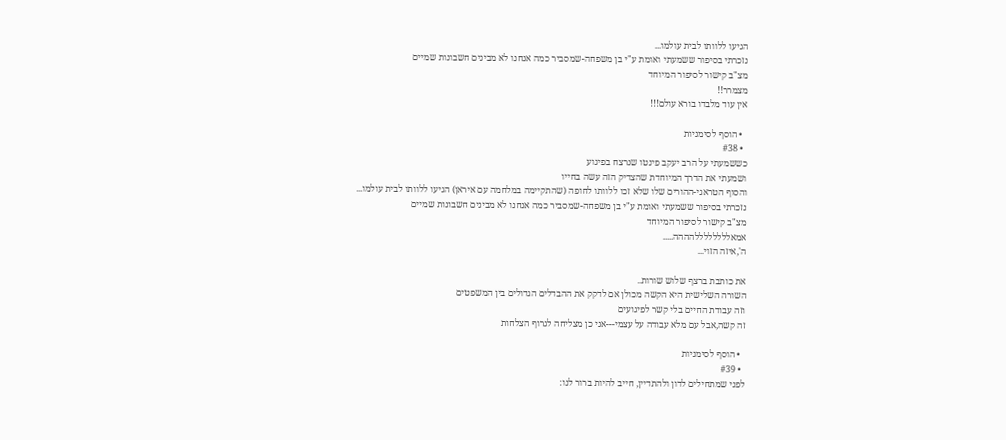הגיעו ללוותו לבית עולמו...
נזכרתי בסיפור ששמעתי ואומת ע"י בן משפחה-שמסביר כמה אנחנו לא מבינים חשבונות שמיים
מצ"ב קישור לסיפור המיוחד
מצמרר!!
אין עוד מלבדו בורא עולם!!!

  • הוסף לסימניות
  • #38
כששמעתי על הרב יעקב פינטו שנרצח בפיגוע
ושמעתי את הדרך המיוחדת שהצדיק הזה עשה בחייו
והסוף הטראגי-ההורים שלו שלא זכו ללוותו לחופה (שהתקיימה במלחמה עם איראן) הגיעו ללוותו לבית עולמו...
נזכרתי בסיפור ששמעתי ואומת ע"י בן משפחה-שמסביר כמה אנחנו לא מבינים חשבונות שמיים
מצ"ב קישור לסיפור המיוחד
אמאללללללללהההה.....
ה',איזה הזוי...

את כותבת ברצף שלוש שורות..
השורה השלישית היא הקשה מכולן אם לדקק את ההבדלים הגדולים בין המשפטים
וזה עבודת החיים בלי קשר לפיגועים
זה קשה,אבל עם מלא עבודה על עצמי---אני כן מצליחה לגרוף הצלחות

  • הוסף לסימניות
  • #39
לפני שמתחילים לדון ולהתדיין, חייב להיות ברור לנו: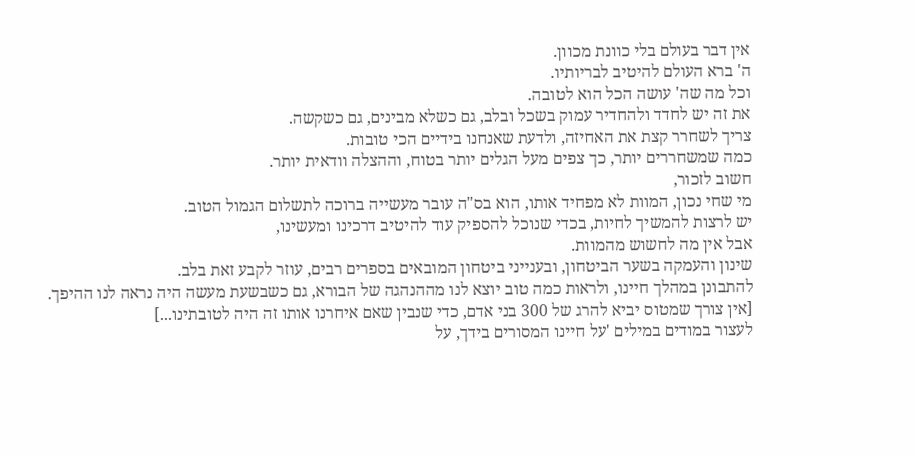אין דבר בעולם בלי כוונת מכוון.
ה' ברא העולם להיטיב לבריותיו.
וכל מה שה' עושה הכל הוא לטובה.
את זה יש לחדד ולהחדיר עמוק בשכל ובלב, גם כשלא מבינים, גם כשקשה.
צריך לשחרר קצת את האחיזה, ולדעת שאנחנו בידיים הכי טובות.
כמה שמשחררים יותר, כך צפים מעל הגלים יותר בטוח, וההצלה וודאית יותר.
חשוב לזכור,
מי שחי נכון, המוות לא מפחיד אותו, הוא בס"ה עובר מעשייה ברוכה לתשלום הגמול הטוב.
יש לרצות להמשיך לחיות, בכדי שנוכל להספיק עוד להיטיב דרכינו ומעשינו,
אבל אין מה לחשוש מהמוות.
שינון והעמקה בשער הביטחון, ובענייני ביטחון המובאים בספרים רבים, עוזר לקבע זאת בלב.
להתבונן במהלך חיינו, ולראות כמה טוב יוצא לנו מההנהגה של הבורא, גם כשבשעת מעשה היה נראה לנו ההיפך.
[אין צורך שמטוס יביא להרג של 300 בני אדם, כדי שנבין שאם איחרנו אותו זה היה לטובתינו...]
לעצור במודים במילים 'על חיינו המסורים בידך, על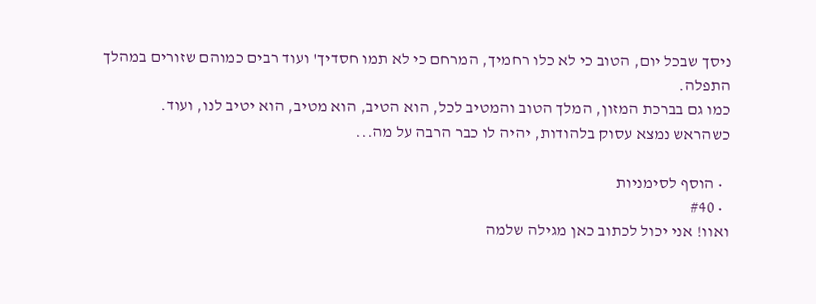ניסך שבכל יום, הטוב כי לא כלו רחמיך, המרחם כי לא תמו חסדיך' ועוד רבים כמוהם שזורים במהלך התפלה.
כמו גם בברכת המזון, המלך הטוב והמטיב לכל, הוא הטיב, הוא מטיב, הוא יטיב לנו, ועוד.
כשהראש נמצא עסוק בלהודות, יהיה לו כבר הרבה על מה...

  • הוסף לסימניות
  • #40
ואוו! אני יכול לכתוב כאן מגילה שלמה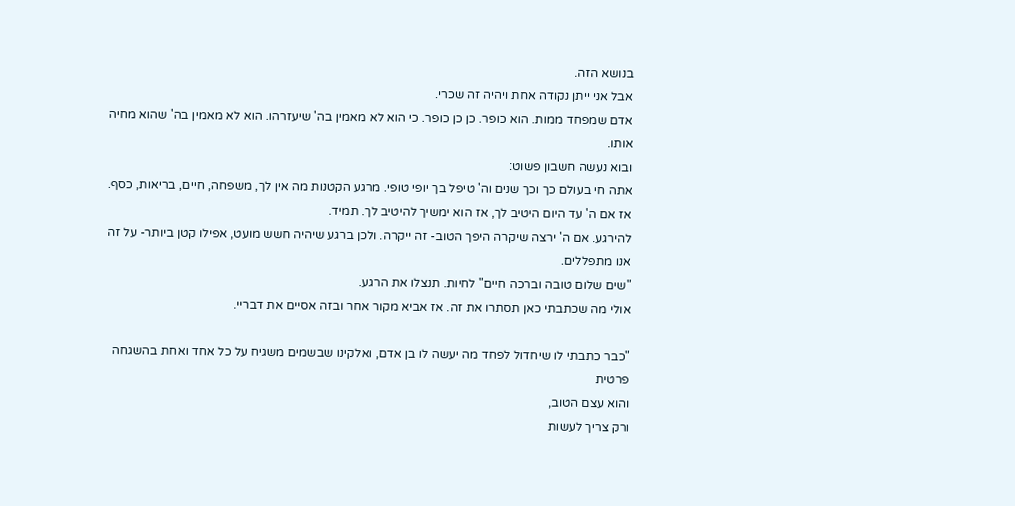בנושא הזה.
אבל אני ייתן נקודה אחת ויהיה זה שכרי.
אדם שמפחד ממות. הוא כופר. כן כן כופר. כי הוא לא מאמין בה' שיעזרהו. הוא לא מאמין בה' שהוא מחיה אותו.
ובוא נעשה חשבון פשוט:
אתה חי בעולם כך וכך שנים וה' טיפל בך יופי טופי. מרגע הקטנות מה אין לך, משפחה, חיים, בריאות, כסף.
אז אם ה' עד היום היטיב לך, אז הוא ימשיך להיטיב לך. תמיד.
להירגע. אם ה' ירצה שיקרה היפך הטוב- זה ייקרה. ולכן ברגע שיהיה חשש מועט, אפילו קטן ביותר- על זה אנו מתפללים.
"שים שלום טובה וברכה חיים" לחיות. תנצלו את הרגע.
אולי מה שכתבתי כאן תסתרו את זה. אז אביא מקור אחר ובזה אסיים את דבריי.

"כבר כתבתי לו שיחדול לפחד מה יעשה לו בן אדם, ואלקינו שבשמים משגיח על כל אחד ואחת בהשגחה פרטית
והוא עצם הטוב,
ורק צריך לעשות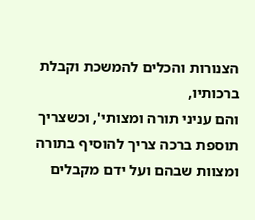הצנורות והכלים להמשכת וקבלת ברכותיו,
והם עניני תורה ומצותי', וכשצריך תוספת ברכה צריך להוסיף בתורה ומצוות שבהם ועל ידם מקבלים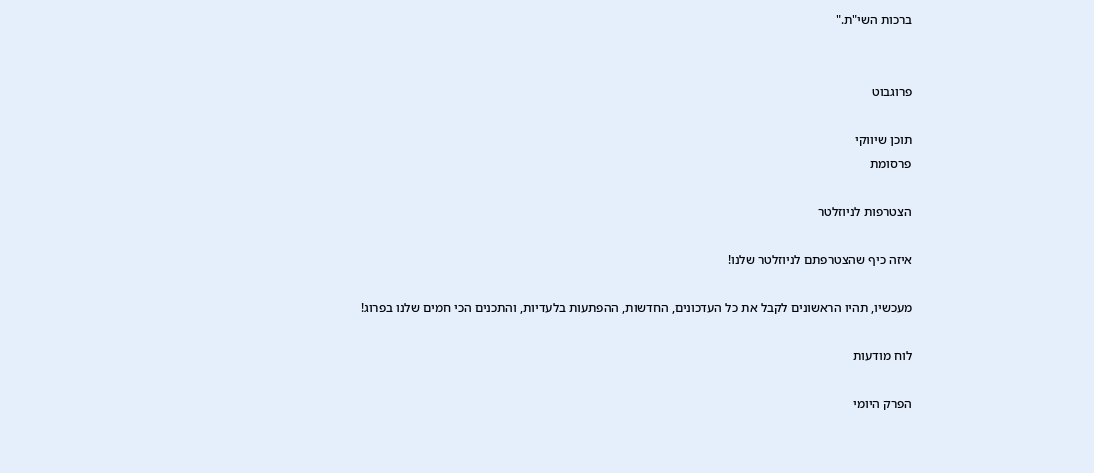ברכות השי"ת."


פרוגבוט

תוכן שיווקי
פרסומת

הצטרפות לניוזלטר

איזה כיף שהצטרפתם לניוזלטר שלנו!

מעכשיו, תהיו הראשונים לקבל את כל העדכונים, החדשות, ההפתעות בלעדיות, והתכנים הכי חמים שלנו בפרוג!

לוח מודעות

הפרק היומי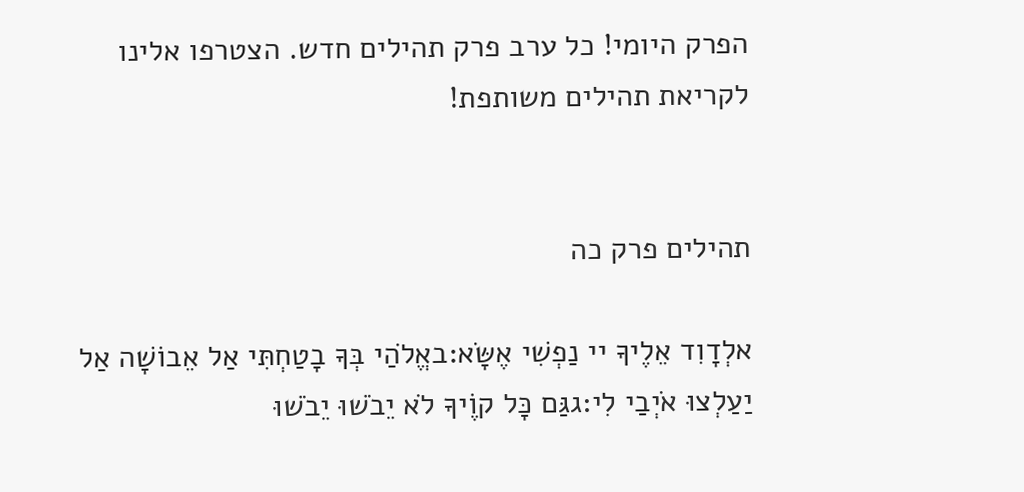הפרק היומי! כל ערב פרק תהילים חדש. הצטרפו אלינו לקריאת תהילים משותפת!


תהילים פרק כה

אלְדָוִד אֵלֶיךָ יי נַפְשִׁי אֶשָּׂא:באֱלֹהַי בְּךָ בָטַחְתִּי אַל אֵבוֹשָׁה אַל יַעַלְצוּ אֹיְבַי לִי:גגַּם כָּל קוֶֹיךָ לֹא יֵבֹשׁוּ יֵבֹשׁוּ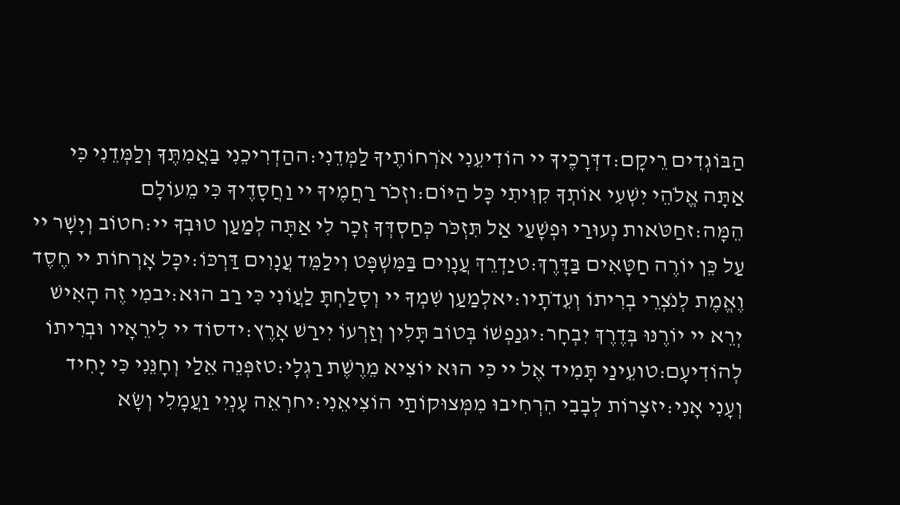הַבּוֹגְדִים רֵיקָם:דדְּרָכֶיךָ יי הוֹדִיעֵנִי אֹרְחוֹתֶיךָ לַמְּדֵנִי:ההַדְרִיכֵנִי בַאֲמִתֶּךָ וְלַמְּדֵנִי כִּי אַתָּה אֱלֹהֵי יִשְׁעִי אוֹתְךָ קִוִּיתִי כָּל הַיּוֹם:וזְכֹר רַחֲמֶיךָ יי וַחֲסָדֶיךָ כִּי מֵעוֹלָם הֵמָּה:זחַטֹּאות נְעוּרַי וּפְשָׁעַי אַל תִּזְכֹּר כְּחַסְדְּךָ זְכָר לִי אַתָּה לְמַעַן טוּבְךָ יי:חטוֹב וְיָשָׁר יי עַל כֵּן יוֹרֶה חַטָּאִים בַּדָּרֶךְ:טיַדְרֵךְ עֲנָוִים בַּמִּשְׁפָּט וִילַמֵּד עֲנָוִים דַּרְכּוֹ:יכָּל אָרְחוֹת יי חֶסֶד וֶאֱמֶת לְנֹצְרֵי בְרִיתוֹ וְעֵדֹתָיו:יאלְמַעַן שִׁמְךָ יי וְסָלַחְתָּ לַעֲוֹנִי כִּי רַב הוּא:יבמִי זֶה הָאִישׁ יְרֵא יי יוֹרֶנּוּ בְּדֶרֶךְ יִבְחָר:יגנַפְשׁוֹ בְּטוֹב תָּלִין וְזַרְעוֹ יִירַשׁ אָרֶץ:ידסוֹד יי לִירֵאָיו וּבְרִיתוֹ לְהוֹדִיעָם:טועֵינַי תָּמִיד אֶל יי כִּי הוּא יוֹצִיא מֵרֶשֶׁת רַגְלָי:טזפְּנֵה אֵלַי וְחָנֵּנִי כִּי יָחִיד וְעָנִי אָנִי:יזצָרוֹת לְבָבִי הִרְחִיבוּ מִמְּצוּקוֹתַי הוֹצִיאֵנִי:יחרְאֵה עָנְיִי וַעֲמָלִי וְשָׂא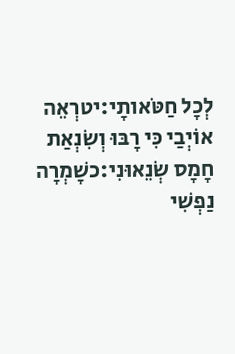לְכָל חַטֹּאותָי:יטרְאֵה אוֹיְבַי כִּי רָבּוּ וְשִׂנְאַת חָמָס שְׂנֵאוּנִי:כשָׁמְרָה נַפְשִׁי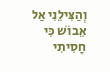וְהַצִּילֵנִי אַל אֵבוֹשׁ כִּי חָסִיתִי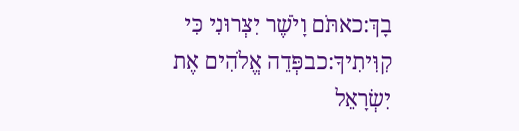בָךְ:כאתֹּם וָיֹשֶׁר יִצְּרוּנִי כִּי קִוִּיתִיךָ:כבפְּדֵה אֱלֹהִים אֶת יִשְׂרָאֵל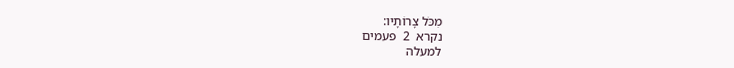מִכֹּל צָרוֹתָיו:
נקרא  2  פעמים
למעלה